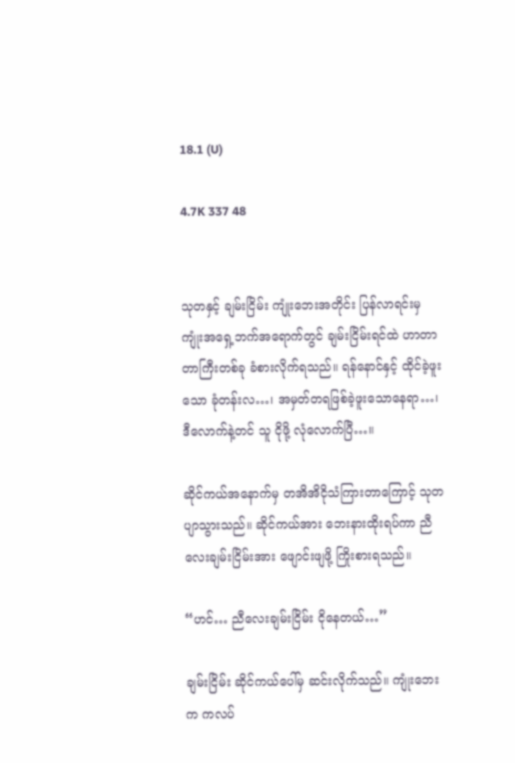18.1 (U)

4.7K 337 48


သုတနှင့် ချမ်းငြိမ်း ကျုံးဘေးအတိုင်း ပြန်လာရင်းမှ ကျုံးအရှေ့ဘက်အရောက်တွင် ချမ်းငြိမ်းရင်ထဲ ဟာတာတာကြီးတစ်ခု ခံစားလိုက်ရသည်။ ရန်နောင်နှင့် ထိုင်ခဲ့ဖူးသော ခုံတန်းလ…၊ အမှတ်တရဖြစ်ခဲ့ဖူးသောနေရာ…၊ ဒီလောက်နဲ့တင် သူ ငိုဖို့ လုံလောက်ပြီ…။

ဆိုင်ကယ်အနောက်မှ တအိအိငိုသံကြားတာကြောင့် သုတ ပျာသွားသည်။ ဆိုင်ကယ်အား ဘေးနားထိုးရပ်ကာ ညီလေးချမ်းငြိမ်းအား ဖျောင်းဖျဖို့ ကြိုးစားရ‌သည်။

“ဟင်… ညီလေးချမ်းငြိမ်း ငိုနေတယ်…”

ချမ်းငြိမ်း ဆိုင်ကယ်ပေါ်မှ ဆင်းလိုက်သည်။ ကျုံးဘေးက ကလပ်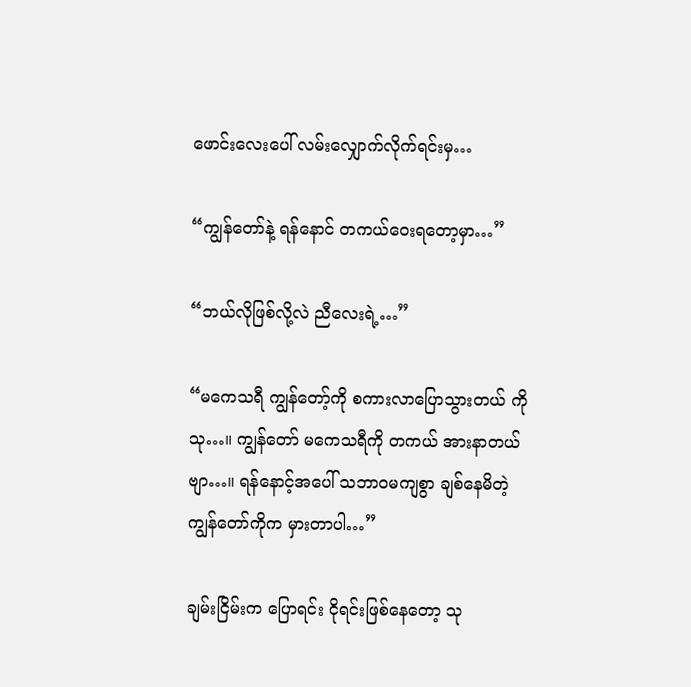ဖောင်းလေးပေါ် လမ်းလျှောက်လိုက်ရင်းမှ…

“ကျွန်တော်နဲ့ ရန်နောင် တကယ်ဝေးရတော့မှာ…”

“ဘယ်လိုဖြစ်လို့လဲ ညီလေးရဲ့…”

“မကေသရီ ကျွန်တော့်ကို စကားလာပြောသွားတယ် ကိုသု…။ ကျွန်တော် မကေသရီကို တကယ် အားနာတယ်ဗျာ…။ ရန်နောင့်အပေါ် သဘာဝမကျစွာ ချစ်နေမိတဲ့ ကျွန်တော်ကိုက မှားတာပါ…”

ချမ်းငြိမ်းက ပြောရင်း ငိုရင်းဖြစ်နေတော့ သု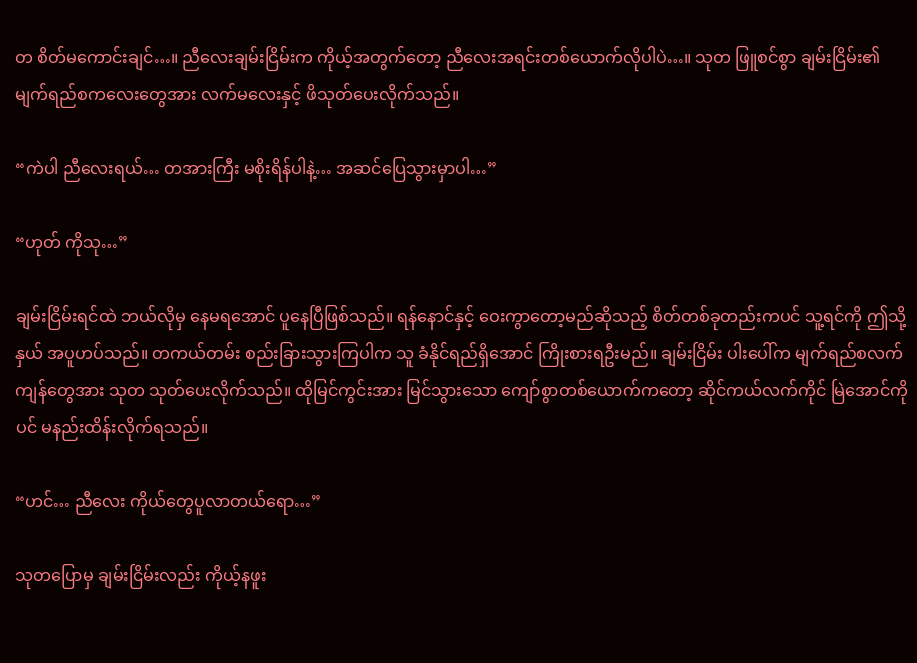တ စိတ်မကောင်းချင်…။ ညီလေးချမ်းငြိမ်းက ကိုယ့်အတွက်တော့ ညီလေးအရင်းတစ်ယောက်လိုပါပဲ…။ သုတ ဖြူစင်စွာ ချမ်းငြိမ်း၏ မျက်ရည်စကလေးတွေအား လက်မလေးနှင့် ဖိသုတ်ပေးလိုက်သည်။

“ကဲပါ ညီလေးရယ်… တအားကြီး မစိုးရိန်ပါနဲ့… အဆင်ပြေသွားမှာပါ…”

“ဟုတ် ကိုသု…”

ချမ်းငြိမ်းရင်ထဲ ဘယ်လိုမှ နေမရအောင် ပူနေပြီဖြစ်သည်။ ရန်နောင်နှင့် ဝေးကွာတော့မည်ဆိုသည့် စိတ်တစ်ခုတည်းကပင် သူ့ရင်ကို ဤသို့နှယ် အပူဟပ်သည်။ တကယ်တမ်း စည်းခြားသွားကြပါက သူ ခံနိုင်ရည်ရှိအောင် ကြိုးစားရဦးမည်။ ချမ်းငြိမ်း ပါးပေါ်က မျက်ရည်စလက်ကျန်တွေအား သုတ သုတ်ပေးလိုက်သည်။ ထိုမြင်ကွင်းအား မြင်သွားသော ကျော်စွာတစ်ယောက်ကတော့ ဆိုင်ကယ်လက်ကိုင် မြဲအောင်ကိုပင် မနည်းထိန်းလိုက်ရသည်။

“ဟင်… ညီလေး ကိုယ်တွေပူလာ‌တယ်ရော…”

သုတပြောမှ ချမ်းငြိမ်းလည်း ကိုယ့်နဖူး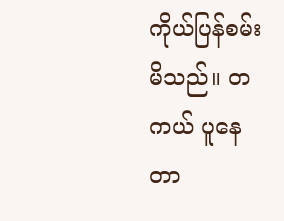ကိုယ်ပြန်စမ်းမိသည်။ တကယ် ပူနေတာ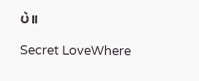ပဲ။

Secret LoveWhere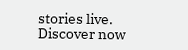stories live. Discover now